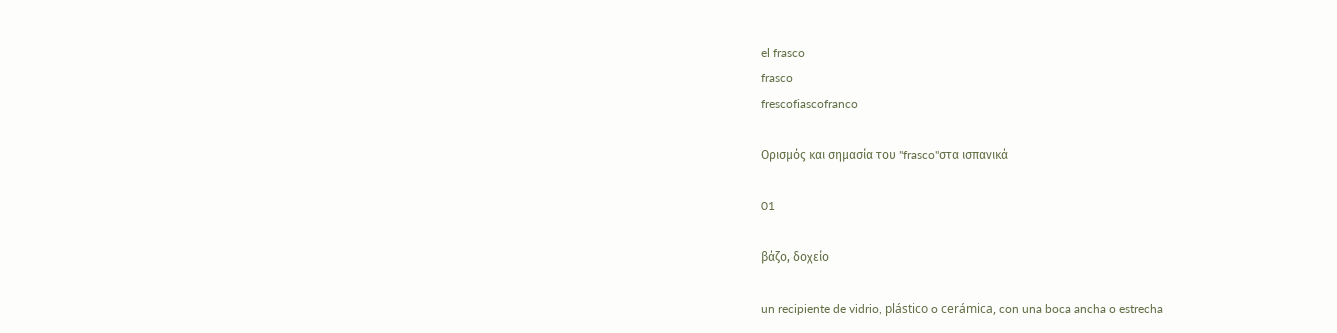el frasco
frasco
frescofiascofranco

Ορισμός και σημασία του "frasco"στα ισπανικά

01

βάζο, δοχείο

un recipiente de vidrio, plástico o cerámica, con una boca ancha o estrecha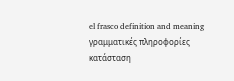el frasco definition and meaning
γραμματικές πληροφορίες
κατάσταση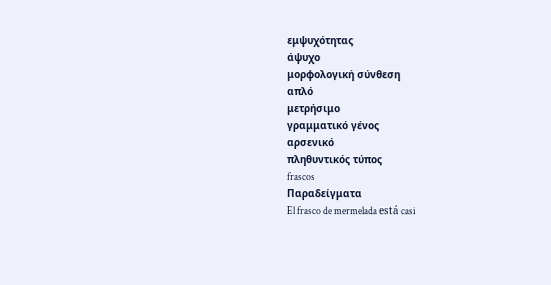εμψυχότητας
άψυχο
μορφολογική σύνθεση
απλό
μετρήσιμο
γραμματικό γένος
αρσενικό
πληθυντικός τύπος
frascos
Παραδείγματα
El frasco de mermelada está casi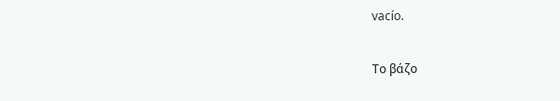vacío.

Το βάζο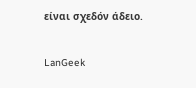είναι σχεδόν άδειο.

LanGeek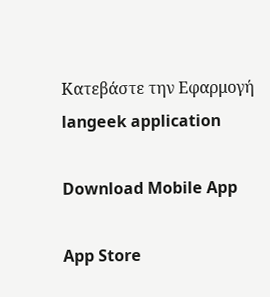Κατεβάστε την Εφαρμογή
langeek application

Download Mobile App

App Store